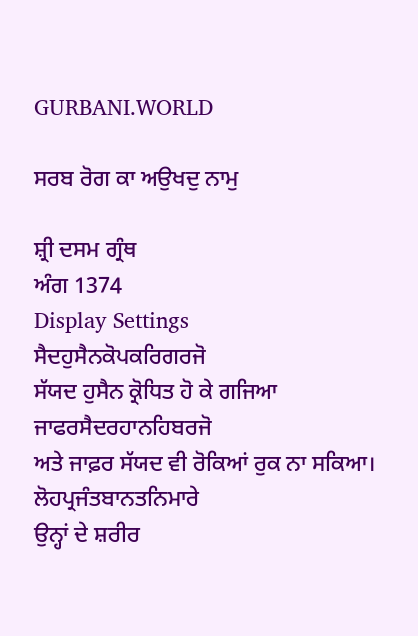GURBANI.WORLD

ਸਰਬ ਰੋਗ ਕਾ ਅਉਖਦੁ ਨਾਮੁ

ਸ਼੍ਰੀ ਦਸਮ ਗ੍ਰੰਥ
ਅੰਗ 1374
Display Settings
ਸੈਦਹੁਸੈਨਕੋਪਕਰਿਗਰਜੋ
ਸੱਯਦ ਹੁਸੈਨ ਕ੍ਰੋਧਿਤ ਹੋ ਕੇ ਗਜਿਆ
ਜਾਫਰਸੈਦਰਹਾਨਹਿਬਰਜੋ
ਅਤੇ ਜਾਫ਼ਰ ਸੱਯਦ ਵੀ ਰੋਕਿਆਂ ਰੁਕ ਨਾ ਸਕਿਆ।
ਲੋਹਪ੍ਰਜੰਤਬਾਨਤਨਿਮਾਰੇ
ਉਨ੍ਹਾਂ ਦੇ ਸ਼ਰੀਰ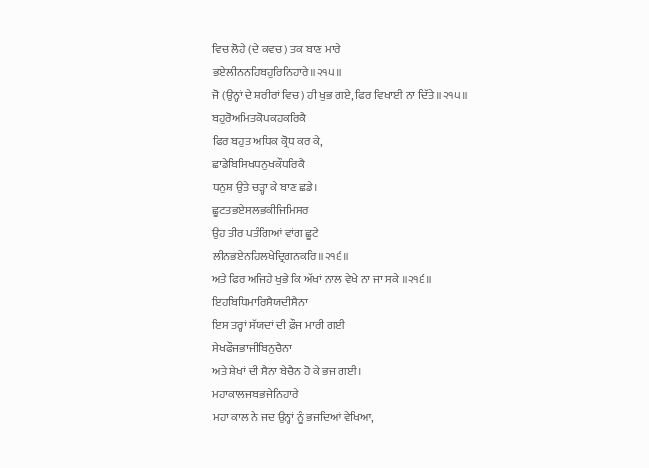ਵਿਚ ਲੋਹੇ (ਦੇ ਕਵਚ) ਤਕ ਬਾਣ ਮਾਰੇ
ਭਏਲੀਨਨਹਿਬਹੁਰਿਨਿਹਾਰੇ॥੨੧੫॥
ਜੋ (ਉਨ੍ਹਾਂ ਦੇ ਸ਼ਰੀਰਾਂ ਵਿਚ) ਹੀ ਖੁਭ ਗਏ, ਫਿਰ ਵਿਖਾਈ ਨਾ ਦਿੱਤੇ ॥੨੧੫॥
ਬਹੁਰੋਅਮਿਤਕੋਪਕਹਕਰਿਕੈ
ਫਿਰ ਬਹੁਤ ਅਧਿਕ ਕ੍ਰੋਧ ਕਰ ਕੇ,
ਛਾਡੇਬਿਸਿਖਧਨੁਖਕੌਧਰਿਕੈ
ਧਨੁਸ਼ ਉਤੇ ਚੜ੍ਹਾ ਕੇ ਬਾਣ ਛਡੇ।
ਛੂਟਤਭਏਸਲਭਕੀਜਿਮਿਸਰ
ਉਹ ਤੀਰ ਪਤੰਗਿਆਂ ਵਾਂਗ ਛੂਟੇ
ਲੀਨਭਏਨਹਿਲਖੇਦ੍ਰਿਗਨਕਰਿ॥੨੧੬॥
ਅਤੇ ਫਿਰ ਅਜਿਹੇ ਖੁਭੇ ਕਿ ਅੱਖਾਂ ਨਾਲ ਵੇਖੇ ਨਾ ਜਾ ਸਕੇ ॥੨੧੬॥
ਇਹਬਿਧਿਮਾਰਿਸੈਯਦੀਸੈਨਾ
ਇਸ ਤਰ੍ਹਾਂ ਸੱਯਦਾਂ ਦੀ ਫ਼ੌਜ ਮਾਰੀ ਗਈ
ਸੇਖਫੌਜਭਾਜੀਬਿਨੁਚੈਨਾ
ਅਤੇ ਸ਼ੇਖਾਂ ਦੀ ਸੈਨਾ ਬੇਚੈਨ ਹੋ ਕੇ ਭਜ ਗਈ।
ਮਹਾਕਾਲਜਬਭਜੇਨਿਹਾਰੇ
ਮਹਾ ਕਾਲ ਨੇ ਜਦ ਉਨ੍ਹਾਂ ਨੂੰ ਭਜਦਿਆਂ ਵੇਖਿਆ,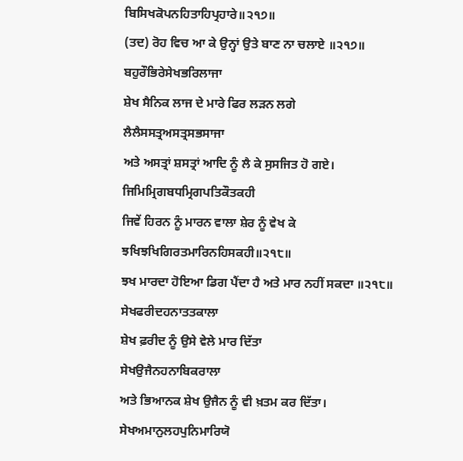ਬਿਸਿਖਕੋਪਨਹਿਤਾਹਿਪ੍ਰਹਾਰੇ॥੨੧੭॥
(ਤਦ) ਰੋਹ ਵਿਚ ਆ ਕੇ ਉਨ੍ਹਾਂ ਉਤੇ ਬਾਣ ਨਾ ਚਲਾਏ ॥੨੧੭॥
ਬਹੁਰੌਭਿਰੇਸੇਖਭਰਿਲਾਜਾ
ਸ਼ੇਖ ਸੈਨਿਕ ਲਾਜ ਦੇ ਮਾਰੇ ਫਿਰ ਲੜਨ ਲਗੇ
ਲੈਲੈਸਸਤ੍ਰਅਸਤ੍ਰਸਭਸਾਜਾ
ਅਤੇ ਅਸਤ੍ਰਾਂ ਸ਼ਸਤ੍ਰਾਂ ਆਦਿ ਨੂੰ ਲੈ ਕੇ ਸੁਸਜਿਤ ਹੋ ਗਏ।
ਜਿਮਿਮ੍ਰਿਗਬਧਮ੍ਰਿਗਪਤਿਕੌਤਕਹੀ
ਜਿਵੇਂ ਹਿਰਨ ਨੂੰ ਮਾਰਨ ਵਾਲਾ ਸ਼ੇਰ ਨੂੰ ਵੇਖ ਕੇ
ਝਖਿਝਖਿਗਿਰਤਮਾਰਿਨਹਿਸਕਹੀ॥੨੧੮॥
ਝਖ ਮਾਰਦਾ ਹੋਇਆ ਡਿਗ ਪੈਂਦਾ ਹੈ ਅਤੇ ਮਾਰ ਨਹੀਂ ਸਕਦਾ ॥੨੧੮॥
ਸੇਖਫਰੀਦਹਨਾਤਤਕਾਲਾ
ਸ਼ੇਖ ਫ਼ਰੀਦ ਨੂੰ ਉਸੇ ਵੇਲੇ ਮਾਰ ਦਿੱਤਾ
ਸੇਖਉਜੈਨਹਨਾਬਿਕਰਾਲਾ
ਅਤੇ ਭਿਆਨਕ ਸ਼ੇਖ ਉਜੈਨ ਨੂੰ ਵੀ ਖ਼ਤਮ ਕਰ ਦਿੱਤਾ।
ਸੇਖਅਮਾਨੁਲਹਪੁਨਿਮਾਰਿਯੋ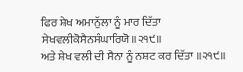ਫਿਰ ਸ਼ੇਖ ਅਮਾਨੁੱਲਾ ਨੂੰ ਮਾਰ ਦਿੱਤਾ
ਸੇਖਵਲੀਕੋਸੈਨਸੰਘਾਰਿਯੋ॥੨੧੯॥
ਅਤੇ ਸ਼ੇਖ ਵਲੀ ਦੀ ਸੈਨਾ ਨੂੰ ਨਸ਼ਟ ਕਰ ਦਿੱਤਾ ॥੨੧੯॥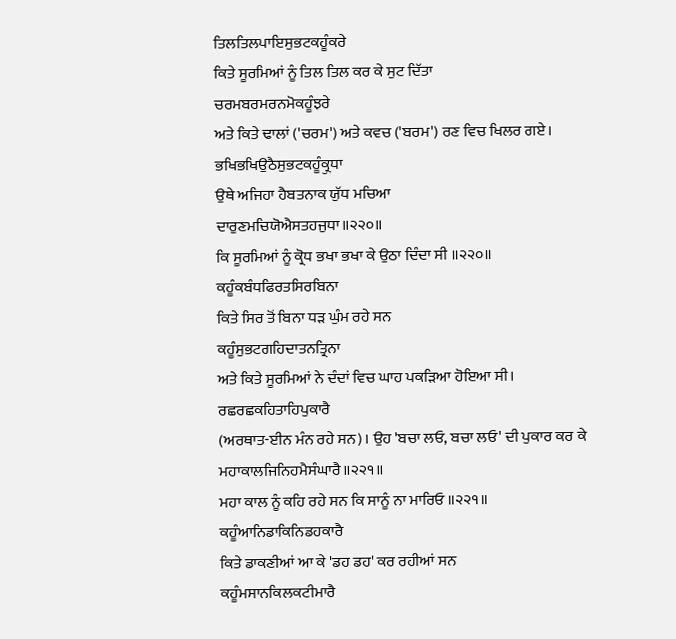ਤਿਲਤਿਲਪਾਇਸੁਭਟਕਹੂੰਕਰੇ
ਕਿਤੇ ਸੂਰਮਿਆਂ ਨੂੰ ਤਿਲ ਤਿਲ ਕਰ ਕੇ ਸੁਟ ਦਿੱਤਾ
ਚਰਮਬਰਮਰਨਮੋਕਹੂੰਝਰੇ
ਅਤੇ ਕਿਤੇ ਢਾਲਾਂ ('ਚਰਮ') ਅਤੇ ਕਵਚ ('ਬਰਮ') ਰਣ ਵਿਚ ਖਿਲਰ ਗਏ।
ਭਖਿਭਖਿਉਠੈਸੁਭਟਕਹੂੰਕ੍ਰੁਧਾ
ਉਥੇ ਅਜਿਹਾ ਹੈਬਤਨਾਕ ਯੁੱਧ ਮਚਿਆ
ਦਾਰੁਣਮਚਿਯੋਐਸਤਹਜੁਧਾ॥੨੨੦॥
ਕਿ ਸੂਰਮਿਆਂ ਨੂੰ ਕ੍ਰੋਧ ਭਖਾ ਭਖਾ ਕੇ ਉਠਾ ਦਿੰਦਾ ਸੀ ॥੨੨੦॥
ਕਹੂੰਕਬੰਧਫਿਰਤਸਿਰਬਿਨਾ
ਕਿਤੇ ਸਿਰ ਤੋਂ ਬਿਨਾ ਧੜ ਘੁੰਮ ਰਹੇ ਸਨ
ਕਹੂੰਸੁਭਟਗਹਿਦਾਤਨਤ੍ਰਿਨਾ
ਅਤੇ ਕਿਤੇ ਸੂਰਮਿਆਂ ਨੇ ਦੰਦਾਂ ਵਿਚ ਘਾਹ ਪਕੜਿਆ ਹੋਇਆ ਸੀ।
ਰਛਰਛਕਹਿਤਾਹਿਪੁਕਾਰੈ
(ਅਰਥਾਤ-ਈਨ ਮੰਨ ਰਹੇ ਸਨ)। ਉਹ 'ਬਚਾ ਲਓ, ਬਚਾ ਲਓ' ਦੀ ਪੁਕਾਰ ਕਰ ਕੇ
ਮਹਾਕਾਲਜਿਨਿਹਮੈਸੰਘਾਰੈ॥੨੨੧॥
ਮਹਾ ਕਾਲ ਨੂੰ ਕਹਿ ਰਹੇ ਸਨ ਕਿ ਸਾਨੂੰ ਨਾ ਮਾਰਿਓ ॥੨੨੧॥
ਕਹੂੰਆਨਿਡਾਕਿਨਿਡਹਕਾਰੈ
ਕਿਤੇ ਡਾਕਣੀਆਂ ਆ ਕੇ 'ਡਹ ਡਹ' ਕਰ ਰਹੀਆਂ ਸਨ
ਕਹੂੰਮਸਾਨਕਿਲਕਟੀਮਾਰੈ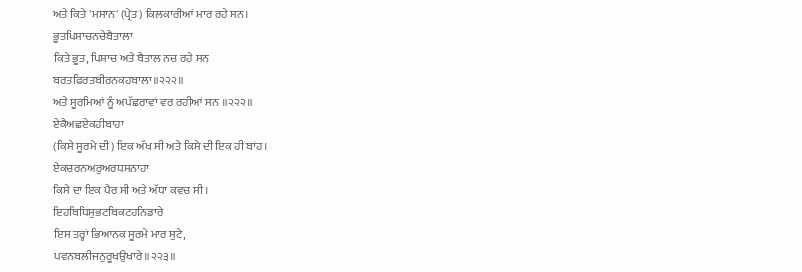ਅਤੇ ਕਿਤੇ 'ਮਸਾਨ' (ਪ੍ਰੇਤ) ਕਿਲਕਾਰੀਆਂ ਮਾਰ ਰਹੇ ਸਨ।
ਭੂਤਪਿਸਾਚਨਚੇਬੈਤਾਲਾ
ਕਿਤੇ ਭੂਤ, ਪਿਸ਼ਾਚ ਅਤੇ ਬੈਤਾਲ ਨਚ ਰਹੇ ਸਨ
ਬਰਤਫਿਰਤਬੀਰਨਕਹਬਾਲਾ॥੨੨੨॥
ਅਤੇ ਸੂਰਮਿਆਂ ਨੂੰ ਅਪੱਛਰਾਵਾਂ ਵਰ ਰਹੀਆਂ ਸਨ ॥੨੨੨॥
ਏਕੈਅਛਏਕਹੀਬਾਹਾ
(ਕਿਸੇ ਸੂਰਮੇ ਦੀ) ਇਕ ਅੱਖ ਸੀ ਅਤੇ ਕਿਸੇ ਦੀ ਇਕ ਹੀ ਬਾਂਹ।
ਏਕਚਰਨਅਰੁਅਰਧਸਨਾਹਾ
ਕਿਸੇ ਦਾ ਇਕ ਪੈਰ ਸੀ ਅਤੇ ਅੱਧਾ ਕਵਚ ਸੀ।
ਇਹਬਿਧਿਸੁਭਟਬਿਕਟਹਨਿਡਾਰੇ
ਇਸ ਤਰ੍ਹਾਂ ਭਿਆਨਕ ਸੂਰਮੇ ਮਾਰ ਸੁਟੇ,
ਪਵਨਬਲੀਜਨੁਰੂਖਉਖਾਰੇ॥੨੨੩॥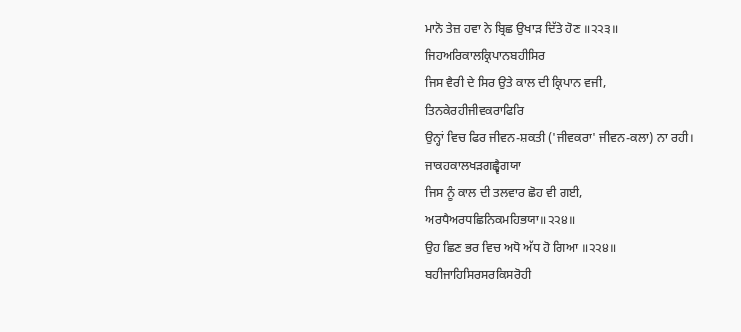ਮਾਨੋ ਤੇਜ਼ ਹਵਾ ਨੇ ਬ੍ਰਿਛ ਉਖਾੜ ਦਿੱਤੇ ਹੋਣ ॥੨੨੩॥
ਜਿਹਅਰਿਕਾਲਕ੍ਰਿਪਾਨਬਹੀਸਿਰ
ਜਿਸ ਵੈਰੀ ਦੇ ਸਿਰ ਉਤੇ ਕਾਲ ਦੀ ਕ੍ਰਿਪਾਨ ਵਜੀ,
ਤਿਨਕੇਰਹੀਜੀਵਕਰਾਫਿਰਿ
ਉਨ੍ਹਾਂ ਵਿਚ ਫਿਰ ਜੀਵਨ-ਸ਼ਕਤੀ ('ਜੀਵਕਰਾ' ਜੀਵਨ-ਕਲਾ) ਨਾ ਰਹੀ।
ਜਾਕਹਕਾਲਖੜਗਛ੍ਵੈਗਯਾ
ਜਿਸ ਨੂੰ ਕਾਲ ਦੀ ਤਲਵਾਰ ਛੋਹ ਵੀ ਗਈ,
ਅਰਧੈਅਰਧਛਿਨਿਕਮਹਿਭਯਾ॥੨੨੪॥
ਉਹ ਛਿਣ ਭਰ ਵਿਚ ਅਧੋ ਅੱਧ ਹੋ ਗਿਆ ॥੨੨੪॥
ਬਹੀਜਾਹਿਸਿਰਸਰਕਿਸਰੋਹੀ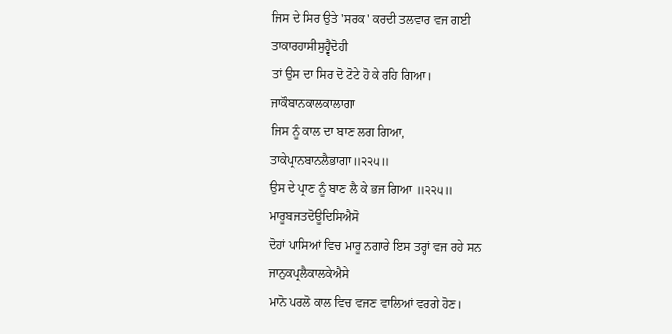ਜਿਸ ਦੇ ਸਿਰ ਉਤੇ 'ਸਰਕ' ਕਰਦੀ ਤਲਵਾਰ ਵਜ ਗਈ
ਤਾਕਾਰਹਾਸੀਸੁਹ੍ਵੈਦੋਹੀ
ਤਾਂ ਉਸ ਦਾ ਸਿਰ ਦੋ ਟੋਟੇ ਹੋ ਕੇ ਰਹਿ ਗਿਆ।
ਜਾਕੌਬਾਨਕਾਲਕਾਲਾਗਾ
ਜਿਸ ਨੂੰ ਕਾਲ ਦਾ ਬਾਣ ਲਗ ਗਿਆ,
ਤਾਕੇਪ੍ਰਾਨਬਾਨਲੈਭਾਗਾ॥੨੨੫॥
ਉਸ ਦੇ ਪ੍ਰਾਣ ਨੂੰ ਬਾਣ ਲੈ ਕੇ ਭਜ ਗਿਆ ॥੨੨੫॥
ਮਾਰੂਬਜਤਦੋਊਦਿਸਿਐਸੋ
ਦੋਹਾਂ ਪਾਸਿਆਂ ਵਿਚ ਮਾਰੂ ਨਗਾਰੇ ਇਸ ਤਰ੍ਹਾਂ ਵਜ ਰਹੇ ਸਨ
ਜਾਨੁਕਪ੍ਰਲੈਕਾਲਕੇਐਸੇ
ਮਾਨੋ ਪਰਲੋ ਕਾਲ ਵਿਚ ਵਜਣ ਵਾਲਿਆਂ ਵਰਗੇ ਹੋਣ।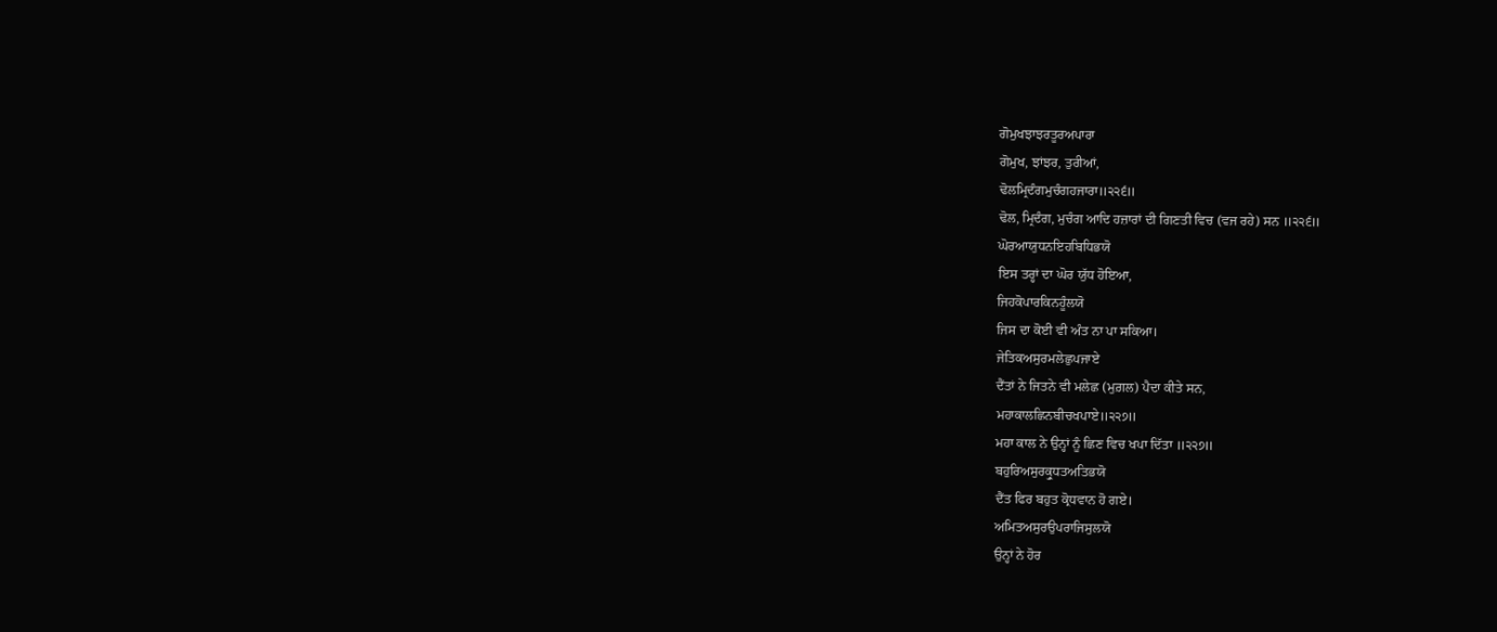ਗੋਮੁਖਝਾਝਰਤੂਰਅਪਾਰਾ
ਗੋਮੁਖ, ਝਾਂਝਰ, ਤੁਰੀਆਂ,
ਢੋਲਮ੍ਰਿਦੰਗਮੁਚੰਗਹਜਾਰਾ॥੨੨੬॥
ਢੋਲ, ਮ੍ਰਿਦੰਗ, ਮੁਚੰਗ ਆਦਿ ਹਜ਼ਾਰਾਂ ਦੀ ਗਿਣਤੀ ਵਿਚ (ਵਜ ਰਹੇ) ਸਨ ॥੨੨੬॥
ਘੋਰਆਯੁਧਨਇਹਬਿਧਿਭਯੋ
ਇਸ ਤਰ੍ਹਾਂ ਦਾ ਘੋਰ ਯੁੱਧ ਹੋਇਆ,
ਜਿਹਕੋਪਾਰਕਿਨਹੂੰਲਯੋ
ਜਿਸ ਦਾ ਕੋਈ ਵੀ ਅੰਤ ਨਾ ਪਾ ਸਕਿਆ।
ਜੇਤਿਕਅਸੁਰਮਲੇਛੁਪਜਾਏ
ਦੈਂਤਾਂ ਨੇ ਜਿਤਨੇ ਵੀ ਮਲੇਛ (ਮੁਗ਼ਲ) ਪੈਦਾ ਕੀਤੇ ਸਨ,
ਮਹਾਕਾਲਛਿਨਬੀਚਖਪਾਏ॥੨੨੭॥
ਮਹਾ ਕਾਲ ਨੇ ਉਨ੍ਹਾਂ ਨੂੰ ਛਿਣ ਵਿਚ ਖਪਾ ਦਿੱਤਾ ॥੨੨੭॥
ਬਹੁਰਿਅਸੁਰਕ੍ਰੁਧਤਅਤਿਭਯੋ
ਦੈਂਤ ਫਿਰ ਬਹੁਤ ਕ੍ਰੋਧਵਾਨ ਹੋ ਗਏ।
ਅਮਿਤਅਸੁਰਉਪਰਾਜਿਸੁਲਯੋ
ਉਨ੍ਹਾਂ ਨੇ ਹੋਰ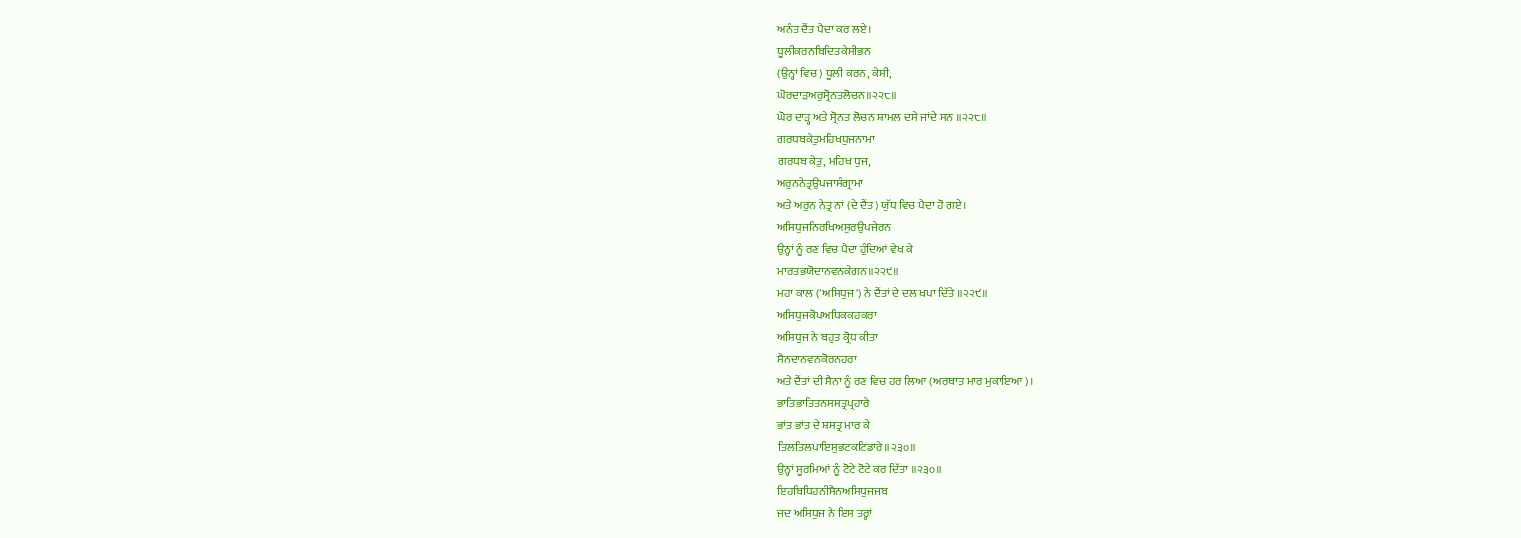ਅਨੰਤ ਦੈਂਤ ਪੈਦਾ ਕਰ ਲਏ।
ਧੂਲੀਕਰਨਬਿਦਿਤਕੇਸੀਭਨ
(ਉਨ੍ਹਾਂ ਵਿਚ) ਧੂਲੀ ਕਰਨ, ਕੇਸੀ,
ਘੋਰਦਾੜਅਰੁਸ੍ਰੋਨਤਲੋਚਨ॥੨੨੮॥
ਘੋਰ ਦਾੜ੍ਹ ਅਤੇ ਸ੍ਰੋਨਤ ਲੋਚਨ ਸ਼ਾਮਲ ਦਸੇ ਜਾਂਦੇ ਸਨ ॥੨੨੮॥
ਗਰਧਬਕੇਤੁਮਹਿਖਧੁਜਨਾਮਾ
ਗਰਧਬ ਕੇਤੁ, ਮਹਿਖ ਧੁਜ,
ਅਰੁਨਨੇਤ੍ਰਉਪਜਾਸੰਗ੍ਰਾਮਾ
ਅਤੇ ਅਰੁਨ ਨੇਤ੍ਰ ਨਾਂ (ਦੇ ਦੈਂਤ) ਯੁੱਧ ਵਿਚ ਪੈਦਾ ਹੋ ਗਏ।
ਅਸਿਧੁਜਨਿਰਖਿਅਸੁਰਉਪਜੇਰਨ
ਉਨ੍ਹਾਂ ਨੂੰ ਰਣ ਵਿਚ ਪੈਦਾ ਹੁੰਦਿਆਂ ਵੇਖ ਕੇ
ਮਾਰਤਭਯੋਦਾਨਵਨਕੇਗਨ॥੨੨੯॥
ਮਹਾ ਕਾਲ ('ਅਸਿਧੁਜ') ਨੇ ਦੈਂਤਾਂ ਦੇ ਦਲ ਖਪਾ ਦਿੱਤੇ ॥੨੨੯॥
ਅਸਿਧੁਜਕੋਪਅਧਿਕਕਹਕਰਾ
ਅਸਿਧੁਜ ਨੇ ਬਹੁਤ ਕ੍ਰੋਧ ਕੀਤਾ
ਸੈਨਦਾਨਵਨਕੋਰਨਹਰਾ
ਅਤੇ ਦੈਂਤਾਂ ਦੀ ਸੈਨਾ ਨੂੰ ਰਣ ਵਿਚ ਹਰ ਲਿਆ (ਅਰਥਾਤ ਮਾਰ ਮੁਕਾਇਆ)।
ਭਾਤਿਭਾਤਿਤਨਸਸਤ੍ਰਪ੍ਰਹਾਰੇ
ਭਾਂਤ ਭਾਂਤ ਦੇ ਸ਼ਸਤ੍ਰ ਮਾਰ ਕੇ
ਤਿਲਤਿਲਪਾਇਸੁਭਟਕਟਿਡਾਰੇ॥੨੩੦॥
ਉਨ੍ਹਾਂ ਸੂਰਮਿਆਂ ਨੂੰ ਟੋਟੇ ਟੋਟੇ ਕਰ ਦਿੱਤਾ ॥੨੩੦॥
ਇਹਬਿਧਿਹਨੀਸੈਨਅਸਿਧੁਜਜਬ
ਜਦ ਅਸਿਧੁਜ ਨੇ ਇਸ ਤਰ੍ਹਾਂ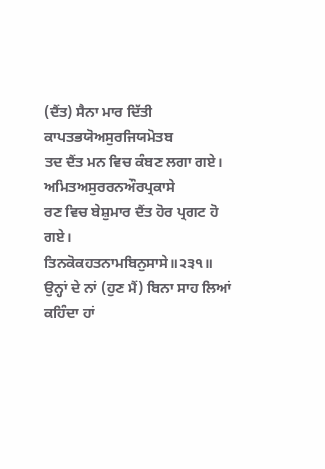(ਦੈਂਤ) ਸੈਨਾ ਮਾਰ ਦਿੱਤੀ
ਕਾਪਤਭਯੋਅਸੁਰਜਿਯਮੋਤਬ
ਤਦ ਦੈਂਤ ਮਨ ਵਿਚ ਕੰਬਣ ਲਗਾ ਗਏ।
ਅਮਿਤਅਸੁਰਰਨਔਰਪ੍ਰਕਾਸੇ
ਰਣ ਵਿਚ ਬੇਸ਼ੁਮਾਰ ਦੈਂਤ ਹੋਰ ਪ੍ਰਗਟ ਹੋ ਗਏ।
ਤਿਨਕੋਕਹਤਨਾਮਬਿਨੁਸਾਸੇ॥੨੩੧॥
ਉਨ੍ਹਾਂ ਦੇ ਨਾਂ (ਹੁਣ ਮੈਂ) ਬਿਨਾ ਸਾਹ ਲਿਆਂ ਕਹਿੰਦਾ ਹਾਂ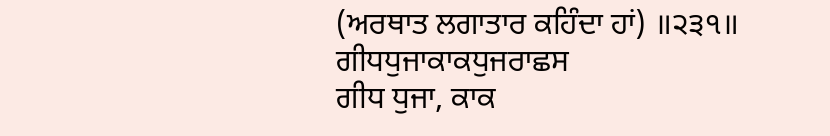(ਅਰਥਾਤ ਲਗਾਤਾਰ ਕਹਿੰਦਾ ਹਾਂ) ॥੨੩੧॥
ਗੀਧਧੁਜਾਕਾਕਧੁਜਰਾਛਸ
ਗੀਧ ਧੁਜਾ, ਕਾਕ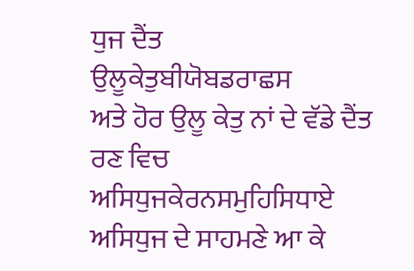ਧੁਜ ਦੈਂਤ
ਉਲੂਕੇਤੁਬੀਯੋਬਡਰਾਛਸ
ਅਤੇ ਹੋਰ ਉਲੂ ਕੇਤੁ ਨਾਂ ਦੇ ਵੱਡੇ ਦੈਂਤ ਰਣ ਵਿਚ
ਅਸਿਧੁਜਕੇਰਨਸਮੁਹਿਸਿਧਾਏ
ਅਸਿਧੁਜ ਦੇ ਸਾਹਮਣੇ ਆ ਕੇ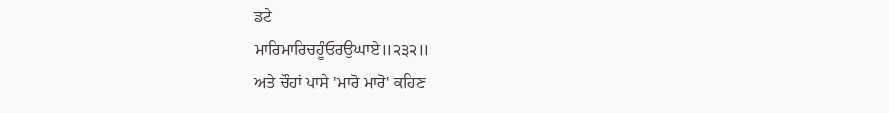ਡਟੇ
ਮਾਰਿਮਾਰਿਚਹੂੰਓਰਉਘਾਏ॥੨੩੨॥
ਅਤੇ ਚੌਹਾਂ ਪਾਸੇ 'ਮਾਰੋ ਮਾਰੋ' ਕਹਿਣ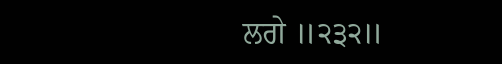ਲਗੇ ॥੨੩੨॥